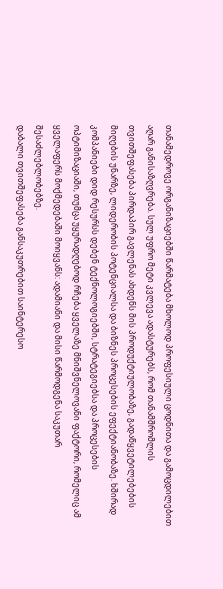თანამედროვე ორგანიზაციებში წარმატება მხოლოდ პროფესიული ცოდნითა და გამოცდილებით აღარ განისაზღვრება. სულ უფრო მეტი კვლევა ადასტურებს, რომ თანამშრომლის თვითშეფასება პირდაპირ გავლენას ახდენს მის პროდუქტიულობაზე, გადაწყვეტილებების მიღების უნარზე, ლიდერობის პოტენციალსა და ბიზნეს პროცესების ეფექტიანობაზე. ხშირად კომპანიები დიდ რესურსს დებენ ტექნოლოგიებში, სტრატეგიებსა და პროცესების ოპტიმიზაციაში, თუმცა უყურადღებოდ რჩება ყველაზე მნიშვნელოვანი ფაქტორი, რომელიც ამ ყველაფერს მოქმედებაში მოიყვანს: ადამიანი და მისი წარმოდგენა საკუთარ შესაძლებლობებზე.
დაბალი თვითშეფასება განსაკუთრებით საინტერესო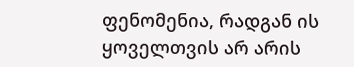ფენომენია, რადგან ის ყოველთვის არ არის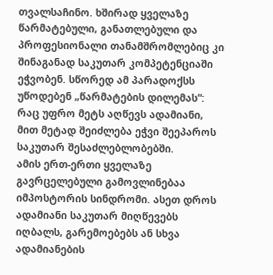თვალსაჩინო. ხშირად ყველაზე წარმატებული, განათლებული და პროფესიონალი თანამშრომლებიც კი შინაგანად საკუთარ კომპეტენციაში ეჭვობენ. სწორედ ამ პარადოქსს უწოდებენ „წარმატების დილემას“: რაც უფრო მეტს აღწევს ადამიანი, მით მეტად შეიძლება ეჭვი შეეპაროს საკუთარ შესაძლებლობებში.
ამის ერთ-ერთი ყველაზე გავრცელებული გამოვლინებაა იმპოსტორის სინდრომი. ასეთ დროს ადამიანი საკუთარ მიღწევებს იღბალს, გარემოებებს ან სხვა ადამიანების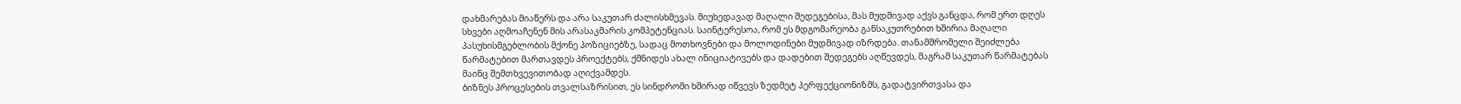დახმარებას მიაწერს და არა საკუთარ ძალისხმევას. მიუხედავად მაღალი შედეგებისა, მას მუდმივად აქვს განცდა, რომ ერთ დღეს სხვები აღმოაჩენენ მის არასაკმარის კომპეტენციას. საინტერესოა, რომ ეს მდგომარეობა განსაკუთრებით ხშირია მაღალი პასუხისმგებლობის მქონე პოზიციებზე, სადაც მოთხოვნები და მოლოდინები მუდმივად იზრდება. თანამშრომელი შეიძლება წარმატებით მართავდეს პროექტებს, ქმნიდეს ახალ ინიციატივებს და დადებით შედეგებს აღწევდეს, მაგრამ საკუთარ წარმატებას მაინც შემთხვევითობად აღიქვამდეს.
ბიზნეს პროცესების თვალსაზრისით, ეს სინდრომი ხშირად იწვევს ზედმეტ პერფექციონიზმს, გადატვირთვასა და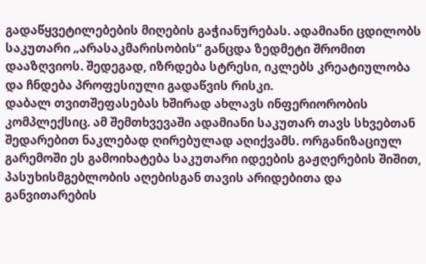გადაწყვეტილებების მიღების გაჭიანურებას. ადამიანი ცდილობს საკუთარი „არასაკმარისობის“ განცდა ზედმეტი შრომით დააზღვიოს. შედეგად, იზრდება სტრესი, იკლებს კრეატიულობა და ჩნდება პროფესიული გადაწვის რისკი.
დაბალ თვითშეფასებას ხშირად ახლავს ინფერიორობის კომპლექსიც. ამ შემთხვევაში ადამიანი საკუთარ თავს სხვებთან შედარებით ნაკლებად ღირებულად აღიქვამს. ორგანიზაციულ გარემოში ეს გამოიხატება საკუთარი იდეების გაჟღერების შიშით, პასუხისმგებლობის აღებისგან თავის არიდებითა და განვითარების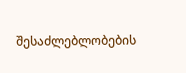შესაძლებლობების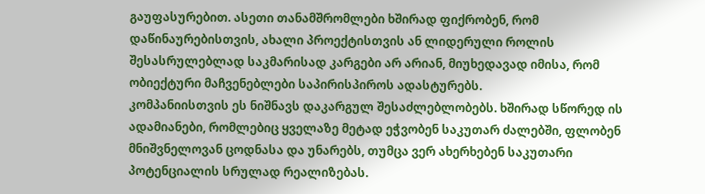გაუფასურებით. ასეთი თანამშრომლები ხშირად ფიქრობენ, რომ დაწინაურებისთვის, ახალი პროექტისთვის ან ლიდერული როლის შესასრულებლად საკმარისად კარგები არ არიან, მიუხედავად იმისა, რომ ობიექტური მაჩვენებლები საპირისპიროს ადასტურებს.
კომპანიისთვის ეს ნიშნავს დაკარგულ შესაძლებლობებს. ხშირად სწორედ ის ადამიანები, რომლებიც ყველაზე მეტად ეჭვობენ საკუთარ ძალებში, ფლობენ მნიშვნელოვან ცოდნასა და უნარებს, თუმცა ვერ ახერხებენ საკუთარი პოტენციალის სრულად რეალიზებას.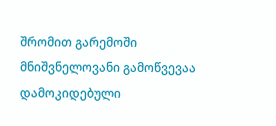შრომით გარემოში მნიშვნელოვანი გამოწვევაა დამოკიდებული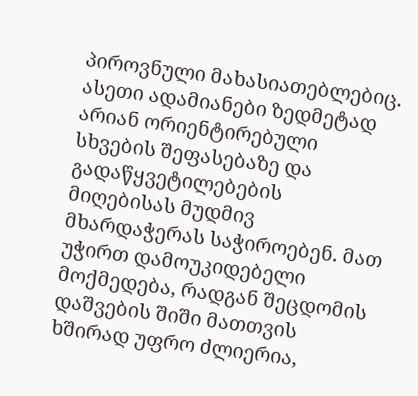პიროვნული მახასიათებლებიც. ასეთი ადამიანები ზედმეტად არიან ორიენტირებული სხვების შეფასებაზე და გადაწყვეტილებების მიღებისას მუდმივ მხარდაჭერას საჭიროებენ. მათ უჭირთ დამოუკიდებელი მოქმედება, რადგან შეცდომის დაშვების შიში მათთვის ხშირად უფრო ძლიერია,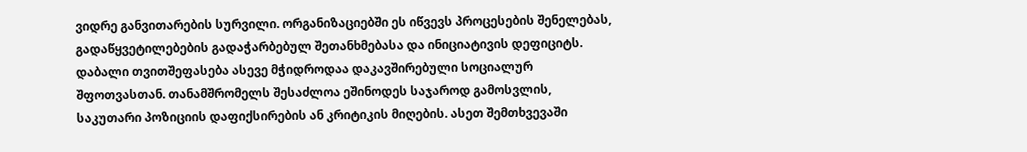ვიდრე განვითარების სურვილი. ორგანიზაციებში ეს იწვევს პროცესების შენელებას, გადაწყვეტილებების გადაჭარბებულ შეთანხმებასა და ინიციატივის დეფიციტს.
დაბალი თვითშეფასება ასევე მჭიდროდაა დაკავშირებული სოციალურ შფოთვასთან. თანამშრომელს შესაძლოა ეშინოდეს საჯაროდ გამოსვლის, საკუთარი პოზიციის დაფიქსირების ან კრიტიკის მიღების. ასეთ შემთხვევაში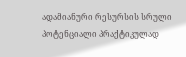ადამიანური რესურსის სრული პოტენციალი პრაქტიკულად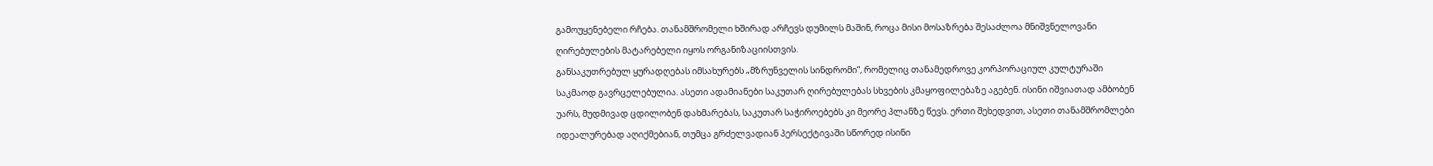გამოუყენებელი რჩება. თანამშრომელი ხშირად არჩევს დუმილს მაშინ, როცა მისი მოსაზრება შესაძლოა მნიშვნელოვანი ღირებულების მატარებელი იყოს ორგანიზაციისთვის.
განსაკუთრებულ ყურადღებას იმსახურებს „მზრუნველის სინდრომი“, რომელიც თანამედროვე კორპორაციულ კულტურაში საკმაოდ გავრცელებულია. ასეთი ადამიანები საკუთარ ღირებულებას სხვების კმაყოფილებაზე აგებენ. ისინი იშვიათად ამბობენ უარს, მუდმივად ცდილობენ დახმარებას, საკუთარ საჭიროებებს კი მეორე პლანზე წევს. ერთი შეხედვით, ასეთი თანამშრომლები იდეალურებად აღიქმებიან, თუმცა გრძელვადიან პერსექტივაში სწორედ ისინი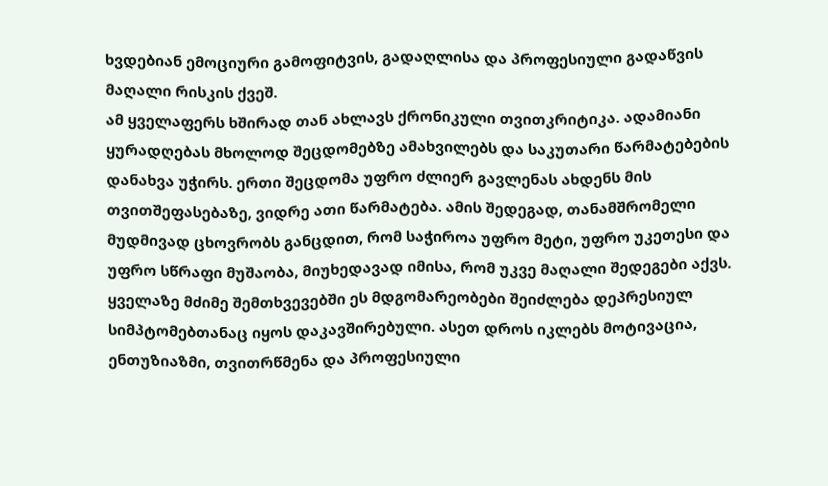ხვდებიან ემოციური გამოფიტვის, გადაღლისა და პროფესიული გადაწვის მაღალი რისკის ქვეშ.
ამ ყველაფერს ხშირად თან ახლავს ქრონიკული თვითკრიტიკა. ადამიანი ყურადღებას მხოლოდ შეცდომებზე ამახვილებს და საკუთარი წარმატებების დანახვა უჭირს. ერთი შეცდომა უფრო ძლიერ გავლენას ახდენს მის თვითშეფასებაზე, ვიდრე ათი წარმატება. ამის შედეგად, თანამშრომელი მუდმივად ცხოვრობს განცდით, რომ საჭიროა უფრო მეტი, უფრო უკეთესი და უფრო სწრაფი მუშაობა, მიუხედავად იმისა, რომ უკვე მაღალი შედეგები აქვს.
ყველაზე მძიმე შემთხვევებში ეს მდგომარეობები შეიძლება დეპრესიულ სიმპტომებთანაც იყოს დაკავშირებული. ასეთ დროს იკლებს მოტივაცია, ენთუზიაზმი, თვითრწმენა და პროფესიული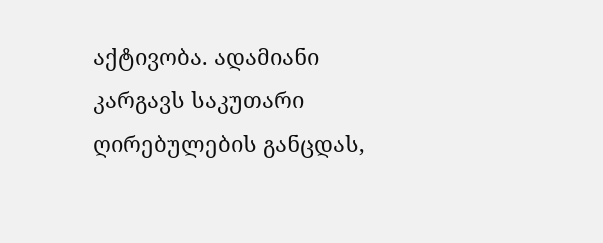აქტივობა. ადამიანი კარგავს საკუთარი ღირებულების განცდას,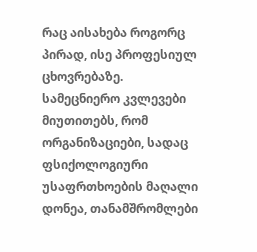რაც აისახება როგორც პირად, ისე პროფესიულ ცხოვრებაზე.
სამეცნიერო კვლევები მიუთითებს, რომ ორგანიზაციები, სადაც ფსიქოლოგიური უსაფრთხოების მაღალი დონეა, თანამშრომლები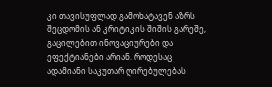კი თავისუფლად გამოხატავენ აზრს შეცდომის ან კრიტიკის შიშის გარეშე, გაცილებით ინოვაციურები და ეფექტიანები არიან. როდესაც ადამიანი საკუთარ ღირებულებას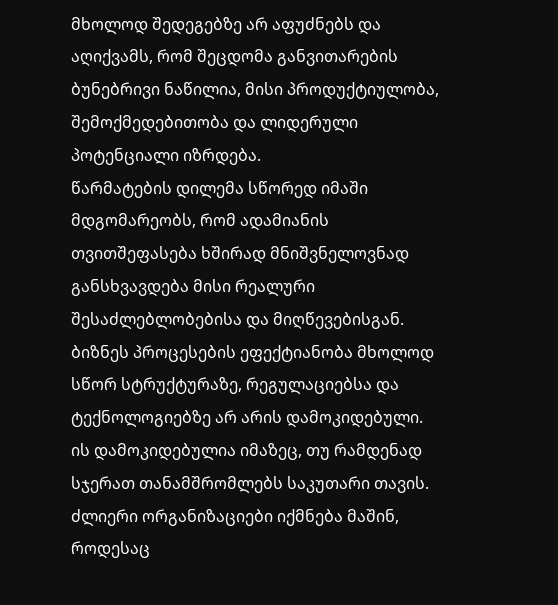მხოლოდ შედეგებზე არ აფუძნებს და აღიქვამს, რომ შეცდომა განვითარების ბუნებრივი ნაწილია, მისი პროდუქტიულობა, შემოქმედებითობა და ლიდერული პოტენციალი იზრდება.
წარმატების დილემა სწორედ იმაში მდგომარეობს, რომ ადამიანის თვითშეფასება ხშირად მნიშვნელოვნად განსხვავდება მისი რეალური შესაძლებლობებისა და მიღწევებისგან. ბიზნეს პროცესების ეფექტიანობა მხოლოდ სწორ სტრუქტურაზე, რეგულაციებსა და ტექნოლოგიებზე არ არის დამოკიდებული. ის დამოკიდებულია იმაზეც, თუ რამდენად სჯერათ თანამშრომლებს საკუთარი თავის. ძლიერი ორგანიზაციები იქმნება მაშინ, როდესაც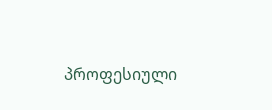პროფესიული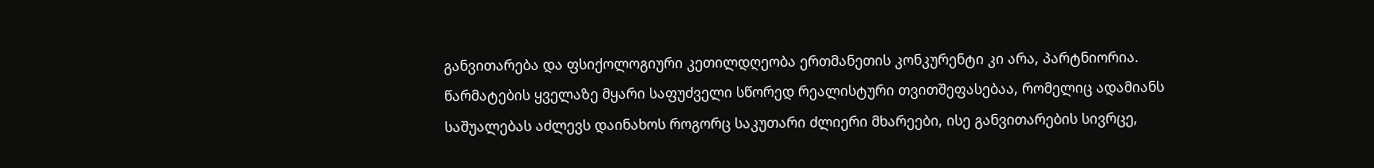განვითარება და ფსიქოლოგიური კეთილდღეობა ერთმანეთის კონკურენტი კი არა, პარტნიორია. წარმატების ყველაზე მყარი საფუძველი სწორედ რეალისტური თვითშეფასებაა, რომელიც ადამიანს საშუალებას აძლევს დაინახოს როგორც საკუთარი ძლიერი მხარეები, ისე განვითარების სივრცე,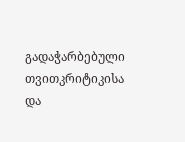გადაჭარბებული თვითკრიტიკისა და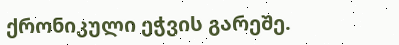ქრონიკული ეჭვის გარეშე.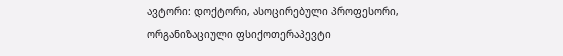ავტორი: დოქტორი, ასოცირებული პროფესორი, ორგანიზაციული ფსიქოთერაპევტი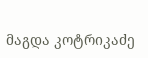მაგდა კოტრიკაძე